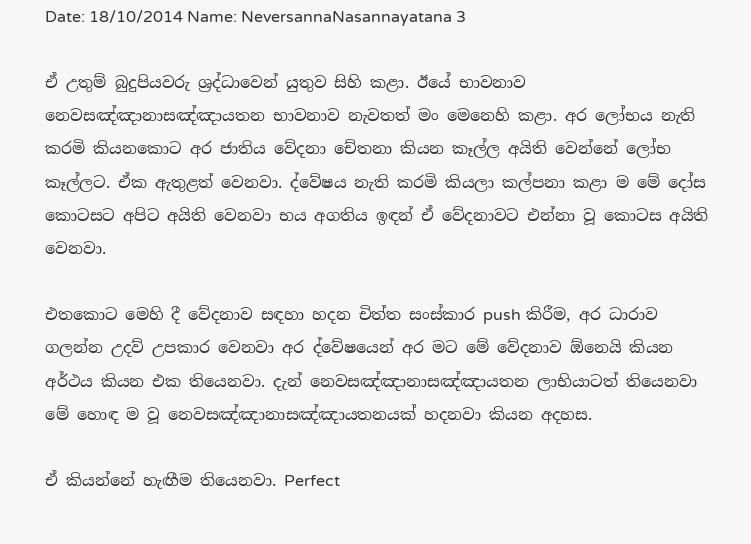Date: 18/10/2014 Name: NeversannaNasannayatana 3

ඒ උතුම් බුදුපියවරු ශ්‍රද්ධාවෙන් යුතුව සිහි කළා. ඊයේ භාවනාව නෙවසඤ්ඤානාසඤ්ඤායතන භාවනාව නැවතත් මං මෙනෙහි කළා. අර ලෝභය නැති කරමි කියනකොට අර ජාතිය වේදනා චේතනා කියන කෑල්ල අයිති වෙන්නේ ලෝභ කෑල්ලට. ඒක ඇතුළත් වෙනවා. ද්වේෂය නැති කරමි කියලා කල්පනා කළා ම මේ දෝස කොටසට අපිට අයිති වෙනවා භය අගතිය ඉඳන් ඒ වේදනාවට එන්නා වූ කොටස අයිති වෙනවා.

එතකොට මෙහි දී වේදනාව සඳහා හදන චිත්ත සංස්කාර push කිරීම, අර ධාරාව ගලන්න උදව් උපකාර වෙනවා අර ද්වේෂයෙන් අර මට මේ වේදනාව ඕනෙයි කියන අර්ථය කියන එක තියෙනවා. දැන් නෙවසඤ්ඤානාසඤ්ඤායතන ලාභියාටත් තියෙනවා මේ හොඳ ම වූ නෙවසඤ්ඤානාසඤ්ඤායතනයක් හදනවා කියන අදහස.

ඒ කියන්නේ හැඟීම තියෙනවා. Perfect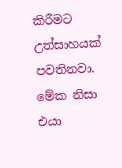කිරීමට උත්සාහයක් පවතිනවා. මේක නිසා එයා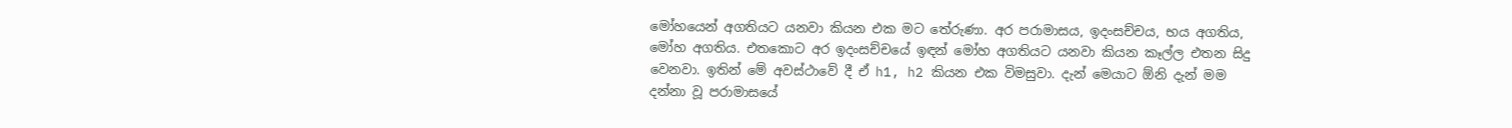මෝහයෙන් අගතියට යනවා කියන එක මට තේරුණා. අර පරාමාසය, ඉදංසච්චය, භය අගතිය, මෝහ අගතිය. එතකොට අර ඉදංසච්චයේ ඉඳන් මෝහ අගතියට යනවා කියන කෑල්ල එතන සිදු වෙනවා. ඉතින් මේ අවස්ථාවේ දී ඒ h1, h2 කියන එක විමසුවා. දැන් මෙයාට ඕනි දැන් මම දන්නා වූ පරාමාසයේ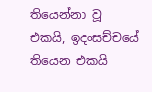තියෙන්නා වූ එකයි, ඉදංසච්චයේ තියෙන එකයි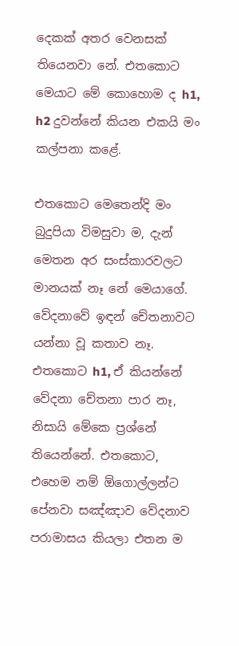දෙකක් අතර වෙනසක් තියෙනවා නේ. එතකොට මෙයාට මේ කොහොම ද h1, h2 දුවන්නේ කියන එකයි මං කල්පනා කළේ.

එතකොට මෙතෙන්දි මං බුදුපියා විමසුවා ම, දැන් මෙතන අර සංස්කාරවලට මානයක් නෑ නේ මෙයාගේ. වේදනාවේ ඉඳන් චේතනාවට යන්නා වූ කතාව නෑ. එතකොට h1, ඒ කියන්නේ වේදනා චේතනා පාර නෑ, නිසායි මේකෙ ප්‍රශ්නේ තියෙන්නේ. එතකොට, එහෙම නම් ඕගොල්ලන්ට පේනවා සඤ්ඤාව වේදනාව පරාමාසය කියලා එතන ම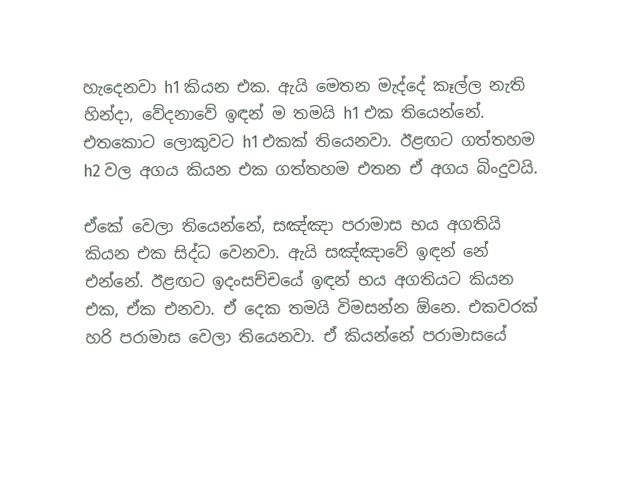හැදෙනවා h1 කියන එක. ඇයි මෙතන මැද්දේ කෑල්ල නැති හින්දා, වේදනාවේ ඉඳන් ම තමයි h1 එක තියෙන්නේ. එතකොට ලොකුවට h1 එකක් තියෙනවා. ඊළඟට ගත්තහම h2 වල අගය කියන එක ගත්තහම එතන ඒ අගය බිංදුවයි.

ඒකේ වෙලා තියෙන්නේ, සඤ්ඤා පරාමාස භය අගතියි කියන එක සිද්ධ වෙනවා. ඇයි සඤ්ඤාවේ ඉඳන් නේ එන්නේ. ඊළඟට ඉදංසච්චයේ ඉඳන් භය අගතියට කියන එක, ඒක එනවා. ඒ දෙක තමයි විමසන්න ඕනෙ. එකවරක් හරි පරාමාස වෙලා තියෙනවා. ඒ කියන්නේ පරාමාසයේ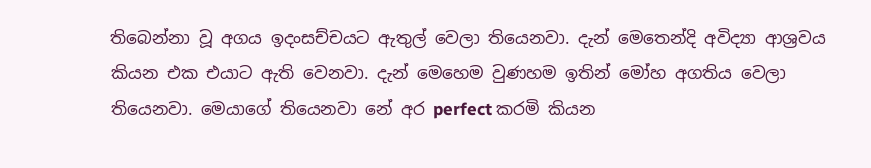තිබෙන්නා වූ අගය ඉදංසච්චයට ඇතුල් වෙලා තියෙනවා. දැන් මෙතෙන්දි අවිද්‍යා ආශ්‍රවය කියන එක එයාට ඇති වෙනවා. දැන් මෙහෙම වුණහම ඉතින් මෝහ අගතිය වෙලා තියෙනවා. මෙයාගේ තියෙනවා නේ අර perfect කරමි කියන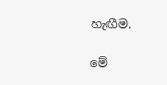හැඟීම.

මේ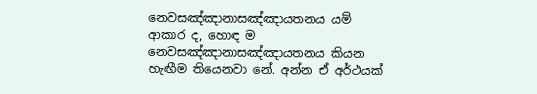නෙවසඤ්ඤානාසඤ්ඤායතනය යම් ආකාර ද, හොඳ ම නෙවසඤ්ඤානාසඤ්ඤායතනය කියන හැඟීම තියෙනවා නේ. අන්න ඒ අර්ථයක්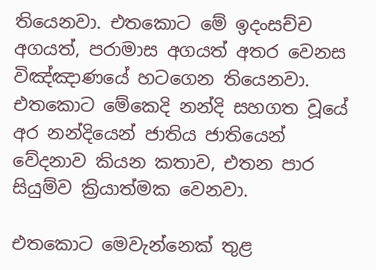තියෙනවා. එතකොට මේ ඉදංසච්ච අගයත්, පරාමාස අගයත් අතර වෙනස විඤ්ඤාණයේ හටගෙන තියෙනවා. එතකොට මේකෙදි නන්දි සහගත වූයේ අර නන්දියෙන් ජාතිය ජාතියෙන් වේදනාව කියන කතාව, එතන පාර සියුම්ව ක්‍රියාත්මක වෙනවා.

එතකොට මෙවැන්නෙක් තුළ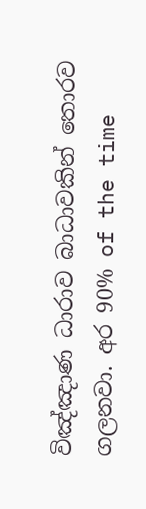විඤ්ඤාණ ධාරාව බාධාවකින් තොරව ගලනවා. අර 90% of the time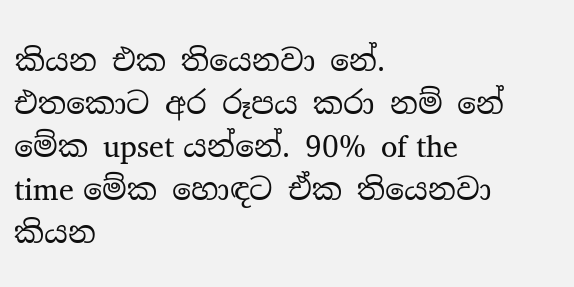කියන එක තියෙනවා නේ. එතකොට අර රූපය කරා නම් නේ මේක upset යන්නේ. 90% of the time මේක හොඳට ඒක තියෙනවා කියන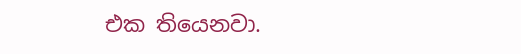එක තියෙනවා.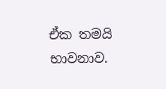ඒක තමයි භාවනාව.